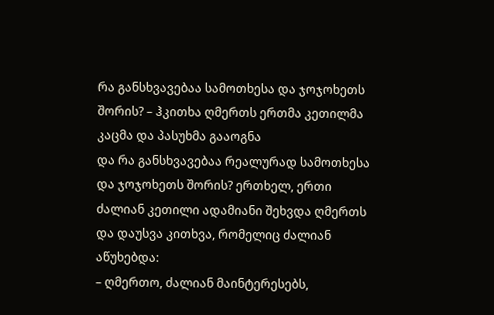რა განსხვავებაა სამოთხესა და ჯოჯოხეთს შორის? – ჰკითხა ღმერთს ერთმა კეთილმა კაცმა და პასუხმა გააოგნა
და რა განსხვავებაა რეალურად სამოთხესა და ჯოჯოხეთს შორის? ერთხელ, ერთი ძალიან კეთილი ადამიანი შეხვდა ღმერთს და დაუსვა კითხვა, რომელიც ძალიან აწუხებდა:
– ღმერთო, ძალიან მაინტერესებს,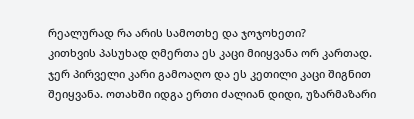რეალურად რა არის სამოთხე და ჯოჯოხეთი?
კითხვის პასუხად ღმერთა ეს კაცი მიიყვანა ორ კართად. ჯერ პირველი კარი გამოაღო და ეს კეთილი კაცი შიგნით შეიყვანა. ოთახში იდგა ერთი ძალიან დიდი, უზარმაზარი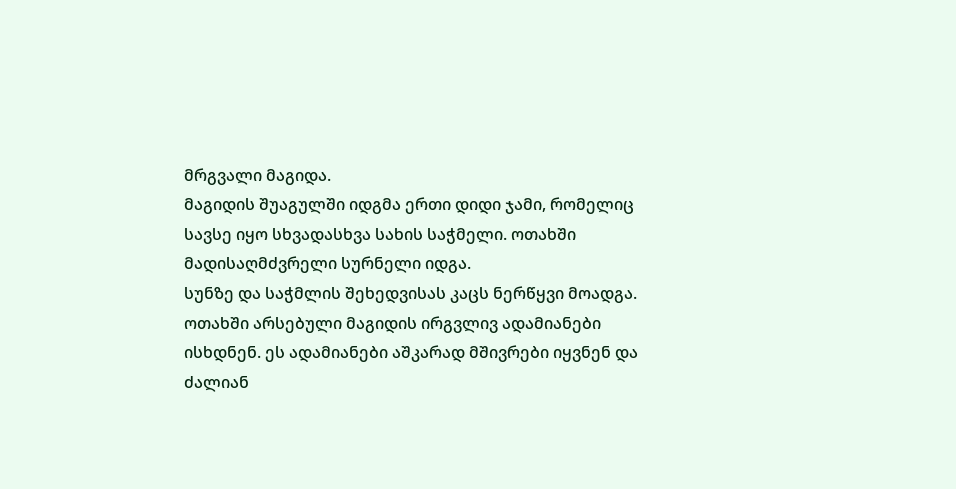მრგვალი მაგიდა.
მაგიდის შუაგულში იდგმა ერთი დიდი ჯამი, რომელიც სავსე იყო სხვადასხვა სახის საჭმელი. ოთახში მადისაღმძვრელი სურნელი იდგა.
სუნზე და საჭმლის შეხედვისას კაცს ნერწყვი მოადგა. ოთახში არსებული მაგიდის ირგვლივ ადამიანები ისხდნენ. ეს ადამიანები აშკარად მშივრები იყვნენ და ძალიან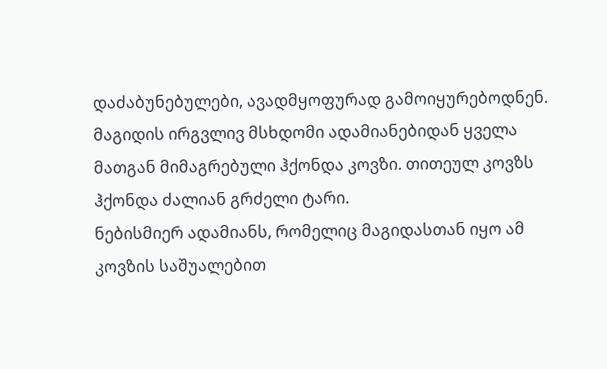დაძაბუნებულები, ავადმყოფურად გამოიყურებოდნენ.
მაგიდის ირგვლივ მსხდომი ადამიანებიდან ყველა მათგან მიმაგრებული ჰქონდა კოვზი. თითეულ კოვზს ჰქონდა ძალიან გრძელი ტარი.
ნებისმიერ ადამიანს, რომელიც მაგიდასთან იყო ამ კოვზის საშუალებით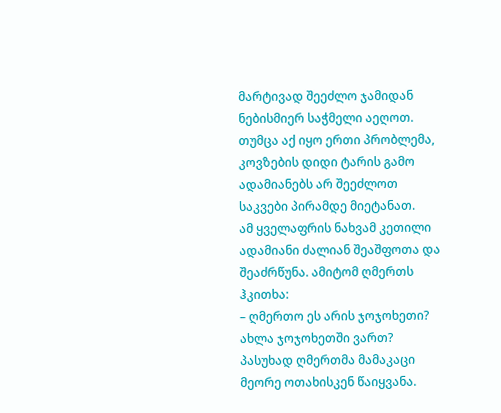მარტივად შეეძლო ჯამიდან ნებისმიერ საჭმელი აეღოთ. თუმცა აქ იყო ერთი პრობლემა, კოვზების დიდი ტარის გამო ადამიანებს არ შეეძლოთ საკვები პირამდე მიეტანათ.
ამ ყველაფრის ნახვამ კეთილი ადამიანი ძალიან შეაშფოთა და შეაძრწუნა. ამიტომ ღმერთს ჰკითხა:
– ღმერთო ეს არის ჯოჯოხეთი? ახლა ჯოჯოხეთში ვართ?
პასუხად ღმერთმა მამაკაცი მეორე ოთახისკენ წაიყვანა.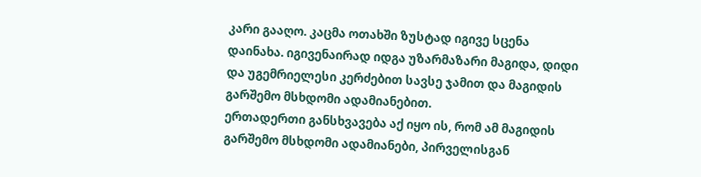კარი გააღო. კაცმა ოთახში ზუსტად იგივე სცენა დაინახა. იგივენაირად იდგა უზარმაზარი მაგიდა, დიდი და უგემრიელესი კერძებით სავსე ჯამით და მაგიდის გარშემო მსხდომი ადამიანებით.
ერთადერთი განსხვავება აქ იყო ის, რომ ამ მაგიდის გარშემო მსხდომი ადამიანები, პირველისგან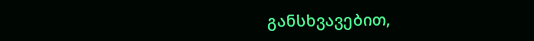განსხვავებით,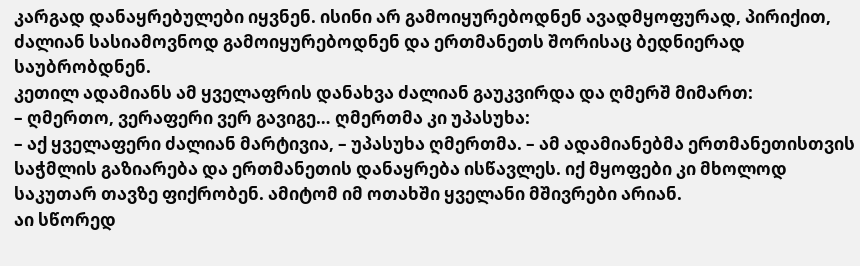კარგად დანაყრებულები იყვნენ. ისინი არ გამოიყურებოდნენ ავადმყოფურად, პირიქით, ძალიან სასიამოვნოდ გამოიყურებოდნენ და ერთმანეთს შორისაც ბედნიერად საუბრობდნენ.
კეთილ ადამიანს ამ ყველაფრის დანახვა ძალიან გაუკვირდა და ღმერშ მიმართ:
– ღმერთო, ვერაფერი ვერ გავიგე… ღმერთმა კი უპასუხა:
– აქ ყველაფერი ძალიან მარტივია, – უპასუხა ღმერთმა. – ამ ადამიანებმა ერთმანეთისთვის საჭმლის გაზიარება და ერთმანეთის დანაყრება ისწავლეს. იქ მყოფები კი მხოლოდ საკუთარ თავზე ფიქრობენ. ამიტომ იმ ოთახში ყველანი მშივრები არიან.
აი სწორედ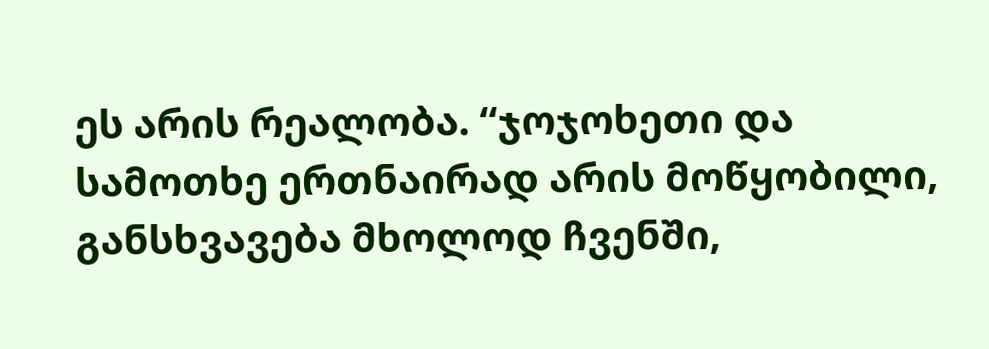ეს არის რეალობა. “ჯოჯოხეთი და სამოთხე ერთნაირად არის მოწყობილი, განსხვავება მხოლოდ ჩვენში,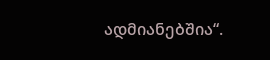ადმიანებშია“.